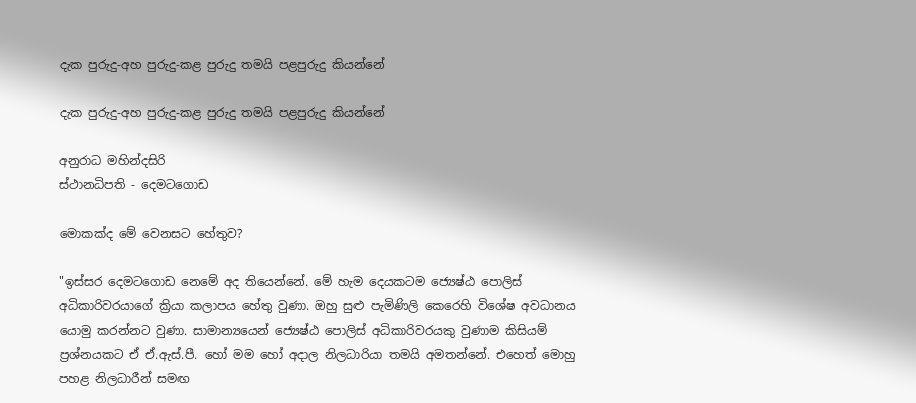දැක පුරුදු-අහ පුරුදු-කළ පුරුදු තමයි පළපුරුදු කියන්නේ

දැක පුරුදු-අහ පුරුදු-කළ පුරුදු තමයි පළපුරුදු කියන්නේ

අනුරාධ මහින්දසිරි
ස්ථානධිපති - දෙමටගොඩ

මොකක්ද මේ වෙනසට හේතුව?

"ඉස්සර දෙමටගොඩ නෙමේ අද තියෙන්නේ. මේ හැම දෙයකටම ජ්‍යෙෂ්ඨ පොලිස් අධිකාරිවරයාගේ ක්‍රියා කලාපය හේතු වුණා. ඔහු සුළු පැමිණිලි කෙරෙහි විශේෂ අවධානය යොමු කරන්නට වුණා. සාමාන්‍යයෙන් ජ්‍යෙෂ්ඨ පොලිස් අධිකාරිවරයකු වුණාම කිසියම් ප්‍රශ්නයකට ඒ ඒ.ඇස්.පී. හෝ මම හෝ අදාල නිලධාරියා තමයි අමතන්නේ. එහෙත් මොහු පහළ නිලධාරීන් සමඟ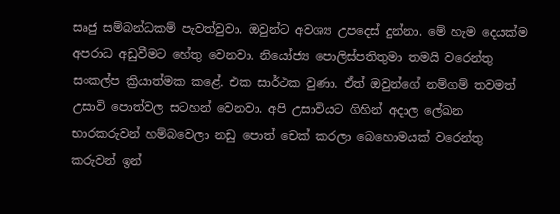සෘජු සම්බන්ධකම් පැවත්වුවා. ඔවුන්ට අවශ්‍ය උපදෙස් දුන්නා. මේ හැම දෙයක්ම අපරාධ අඩුවීමට හේතු වෙනවා. නියෝජ්‍ය පොලිස්පතිතුමා තමයි වරෙන්තු සංකල්ප ක්‍රියාත්මක කළේ. එක සාර්ථක වුණා. ඒත් ඔවුන්ගේ නම්ගම් තවමත් උසාවි පොත්වල සටහන් වෙනවා. අපි උසාවියට ගිහින් අදාල ලේඛන භාරකරුවන් හම්බවෙලා නඩු පොත් චෙක් කරලා බෙහොමයක් වරෙන්තු කරුවන් ඉන්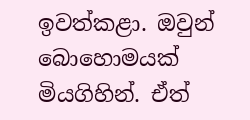ඉවත්කළා. ඔවුන් බොහොමයක් මියගිහින්. ඒත්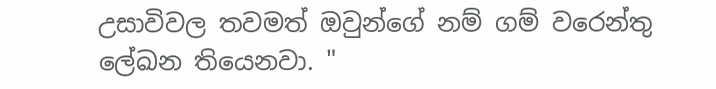උසාවිවල තවමත් ඔවුන්ගේ නම් ගම් වරෙන්තු ලේඛන තියෙනවා. "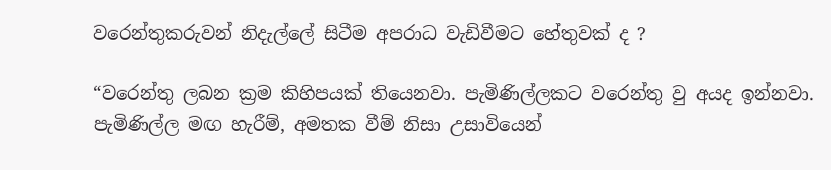වරෙන්තුකරුවන් නිදැල්ලේ සිටීම අපරාධ වැඩිවීමට හේතුවක් ද ?

“වරෙන්තු ලබන ක්‍රම කිහිපයක් තියෙනවා. පැමිණිල්ලකට වරෙන්තු වු අයද ඉන්නවා. පැමිණිල්ල මඟ හැරීම්, අමතක වීම් නිසා උසාවියෙන්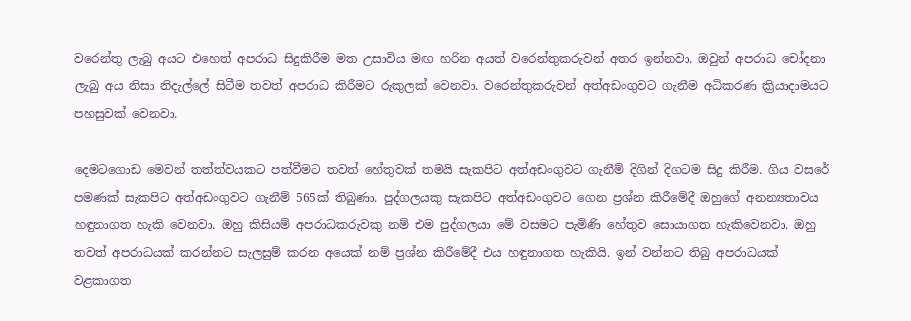වරෙන්තු ලැබු අයට එහෙත් අපරාධ සිදුකිරීම මත උසාවිය මඟ හරින අයත් වරෙන්තුකරුවන් අතර ඉන්නවා. ඔවුන් අපරාධ චෝදනා ලැබු අය නිසා නිදැල්ලේ සිටීම තවත් අපරාධ කිරීමට රුකුලක් වෙනවා. වරෙන්තුකරුවන් අත්අඩංගුවට ගැනීම අධිකරණ ක්‍රියාදාමයට පහසුවක් වෙනවා.

දෙමටගොඩ මෙවන් තත්ත්වයකට පත්වීමට තවත් හේතුවක් තමයි සැකපිට අත්අඩංගුවට ගැනීම් දිගින් දිගටම සිදු කිරීම. ගිය වසරේ පමණක් සැකපිට අත්අඩංගුවට ගැනීම් 565ක් තිබුණා. පුද්ගලයකු සැකපිට අත්අඩංගුවට ගෙන ප්‍රශ්න කිරීමේදී ඔහුගේ අනන්‍යතාවය හඳුනාගත හැකි වෙනවා. ඔහු කිසියම් අපරාධකරුවකු නම් එම පුද්ගලයා මේ වසමට පැමිණි හේතුව සොයාගත හැකිවෙනවා. ඔහු තවත් අපරාධයක් කරන්නට සැලසුම් කරන අයෙක් නම් ප්‍රශ්න කිරීමේදී එය හඳුනාගත හැකියි. ඉන් වන්නට තිබු අපරාධයක් වළකාගත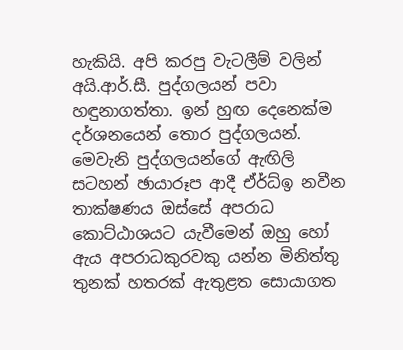හැකියි. අපි කරපු වැටලීම් වලින් අයි.ආර්.සී. පුද්ගලයන් පවා හඳුනාගත්තා. ඉන් හුඟ දෙනෙක්ම දර්ශනයෙන් තොර පුද්ගලයන්. මෙවැනි පුද්ගලයන්ගේ ඇඟිලි සටහන් ඡායාරූප ආදී ඒර්ධ්ඉ නවීන තාක්ෂණය ඔස්සේ අපරාධ කොට්ඨාශයට යැවීමෙන් ඔහු හෝ ඇය අපරාධකුරවකු යන්න මිනිත්තු තුනක් හතරක් ඇතුළත සොයාගත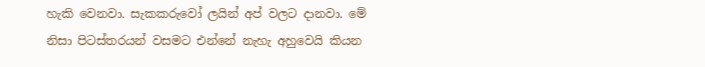හැකි වෙනවා. සැකකරුවෝ ලයින් අප් වලට දානවා. මේ නිසා පිටස්තරයන් වසමට එන්නේ නැහැ අහුවෙයි කියන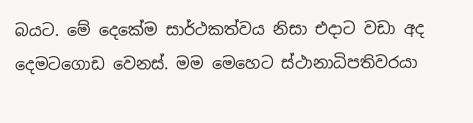බයට. මේ දෙකේම සාර්ථකත්වය නිසා එදාට වඩා අද දෙමටගොඩ වෙනස්. මම මෙහෙට ස්ථානාධිපතිවරයා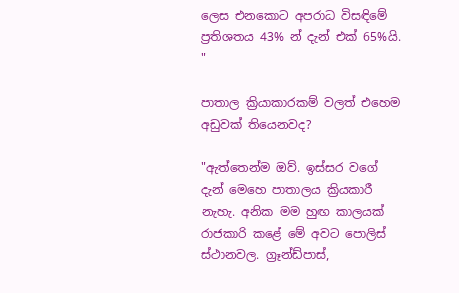ලෙස එනකොට අපරාධ විසඳිමේ ප්‍රතිශතය 43% න් දැන් එක් 65%යි. "

පාතාල ක්‍රියාකාරකම් වලත් එහෙම අඩුවක් තියෙනවද?

"ඇත්තෙන්ම ඔව්. ඉස්සර වගේ දැන් මෙහෙ පාතාලය ක්‍රියකාරී නැහැ. අනික මම හුඟ කාලයක් රාජකාරි කළේ මේ අවට පොලිස් ස්ථානවල. ග්‍රෑන්ඩ්පාස්,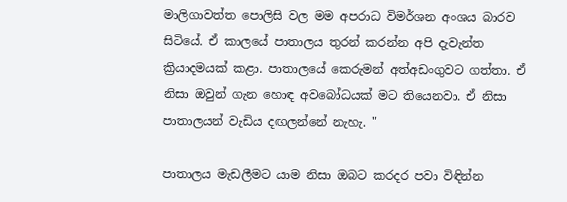මාලිගාවත්ත පොලිසි වල මම අපරාධ විමර්ශන අංශය බාරව සිටියේ. ඒ කාලයේ පාතාලය තුරන් කරන්න අපි දැවැන්ත ක්‍රියාදමයක් කළා. පාතාලයේ කෙරුමන් අත්අඩංගුවට ගත්තා. ඒ නිසා ඔවුන් ගැන හොඳ අවබෝධයක් මට තියෙනවා. ඒ නිසා පාතාලයන් වැඩිය දඟලන්නේ නැහැ. "

පාතාලය මැඩලීමට යාම නිසා ඔබට කරදර පවා විඳින්න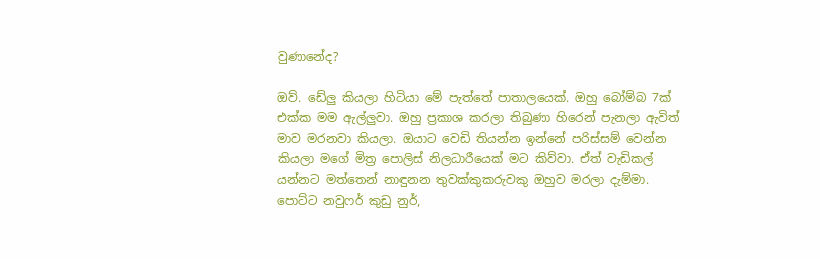වුණානේද?

ඔව්. ඩේලු කියලා හිටියා මේ පැත්තේ පාතාලයෙක්. ඔහු බෝම්බ 7ක් එක්ක මම ඇල්ලුවා. ඔහු ප්‍රකාශ කරලා තිබුණා හිරෙන් පැනලා ඇවිත් මාව මරනවා කියලා. ඔයාට වෙඩි තියන්න ඉන්නේ පරිස්සම් වෙන්න කියලා මගේ මිත්‍ර පොලිස් නිලධාරීයෙක් මට කිව්වා. ඒත් වැඩිකල් යන්නට මත්තෙන් නාඳුනන තුවක්කුකරුවකු ඔහුව මරලා දැම්මා. පොට්ට නවුෆර් කුඩු නුර්,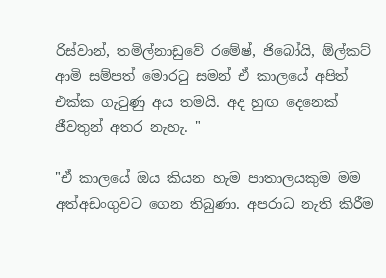රිස්වාන්, තමිල්නාඩුවේ රමේෂ්, ජිබෝයි, ඕල්කට් ආමි සම්පත් මොරටු සමන් ඒ කාලයේ අපිත් එක්ක ගැටුණු අය තමයි. අද හුඟ දෙනෙක් ජීවතුන් අතර නැහැ. "

"ඒ කාලයේ ඔය කියන හැම පාතාලයකුම මම අත්අඩංගුවට ගෙන තිබුණා. අපරාධ නැති කිරීම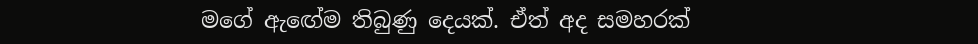මගේ ඇඟේම තිබුණු දෙයක්. ඒත් අද සමහරක්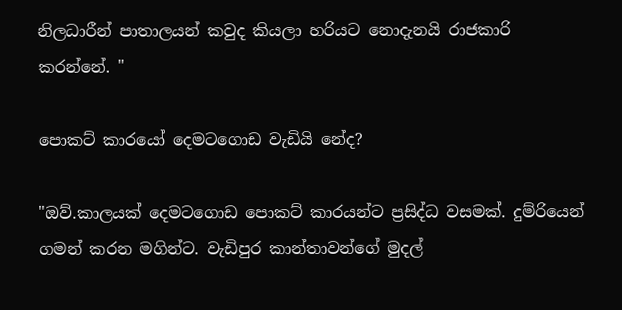නිලධාරීන් පාතාලයන් කවුද කියලා හරියට නොදැනයි රාජකාරි කරන්නේ. "

පොකට් කාරයෝ දෙමටගොඩ වැඩියි නේද?

"ඔව්.කාලයක් දෙමටගොඩ පොකට් කාරයන්ට ප්‍රසිද්ධ වසමක්. දුම්රියෙන් ගමන් කරන මගින්ට. වැඩිපුර කාන්තාවන්ගේ මුදල්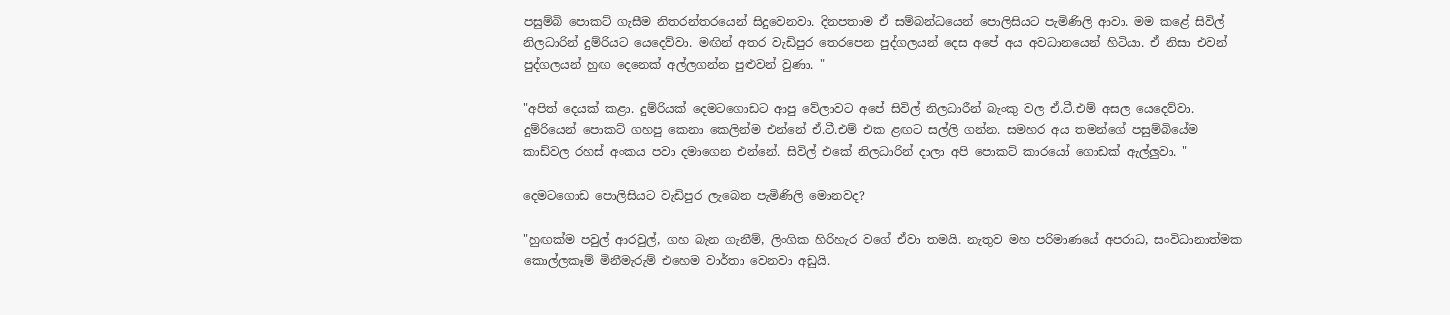පසුම්බි පොකට් ගැසීම නිතරන්තරයෙන් සිදුවෙනවා. දිනපතාම ඒ සම්බන්ධයෙන් පොලිසියට පැමිණිලි ආවා. මම කළේ සිවිල් නිලධාරින් දුම්රියට යෙදෙව්වා. මඟින් අතර වැඩිපුර තෙරපෙන පුද්ගලයන් දෙස අපේ අය අවධානයෙන් හිටියා. ඒ නිසා එවන් පුද්ගලයන් හුඟ දෙනෙක් අල්ලගන්න පුළුවන් වුණා. "

"අපිත් දෙයක් කළා. දුම්රියක් දෙමටගොඩට ආපු වේලාවට අපේ සිවිල් නිලධාරීන් බැංකු වල ඒ.ටී.එම් අසල යෙදෙව්වා. දුම්රියෙන් පොකට් ගහපු කෙනා කෙලින්ම එන්නේ ඒ.ටී.එම් එක ළඟට සල්ලි ගන්න. සමහර අය තමන්ගේ පසුම්බියේම කාඩ්වල රහස් අංකය පවා දමාගෙන එන්නේ. සිවිල් එකේ නිලධාරින් දාලා අපි පොකට් කාරයෝ ගොඩක් ඇල්ලුවා. "

දෙමටගොඩ පොලිසියට වැඩිපුර ලැබෙන පැමිණිලි මොනවද?

"හුඟක්ම පවුල් ආරවුල්, ගහ බැන ගැනීම්, ලිංගික හිරිහැර වගේ ඒවා තමයි. නැතුව මහ පරිමාණයේ අපරාධ, සංවිධානාත්මක කොල්ලකෑම් මිනීමැරුම් එහෙම වාර්තා වෙනවා අඩුයි.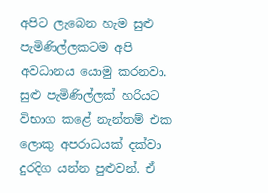අපිට ලැබෙන හැම සුළු පැමිණිල්ලකටම අපි අවධානය යොමු කරනවා. සුළු පැමිණිල්ලක් හරියට විභාග කළේ නැන්තම් එක ලොකු අපරාධයක් දක්වා දුරදිග යන්න පුළුවන්. ඒ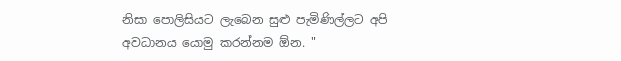නිසා පොලිසියට ලැබෙන සුළු පැමිණිල්ලට අපි අවධානය යොමු කරන්නම ඕන. "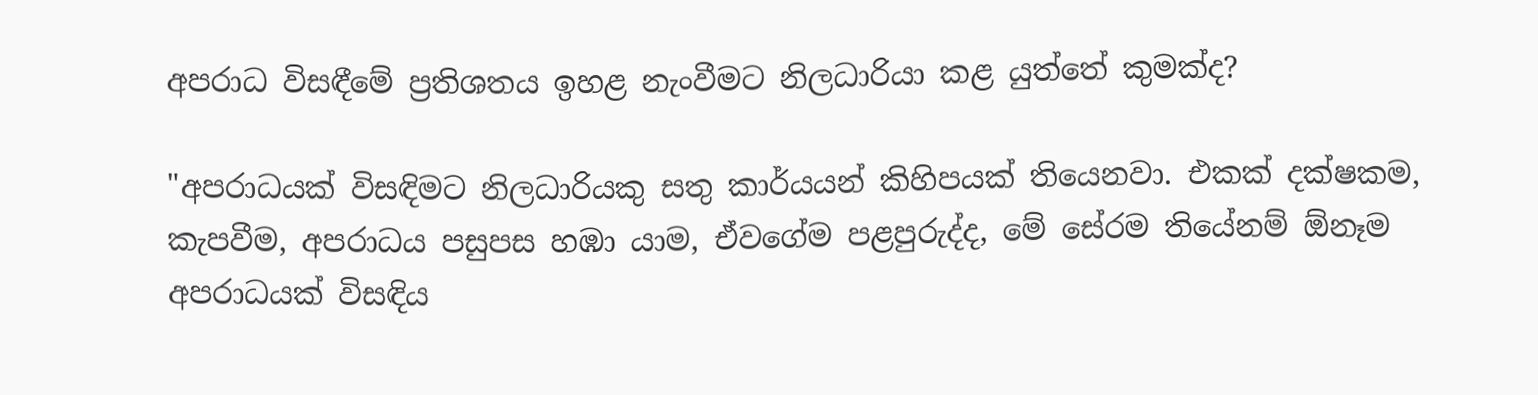අපරාධ විසඳීමේ ප්‍රතිශතය ඉහළ නැංවීමට නිලධාරියා කළ යුත්තේ කුමක්ද?

"අපරාධයක් විසඳිමට නිලධාරියකු සතු කාර්යයන් කිහිපයක් තියෙනවා. එකක් දක්ෂකම, කැපවීම, අපරාධය පසුපස හඹා යාම, ඒවගේම පළපුරුද්ද, මේ සේරම තියේනම් ඕනෑම අපරාධයක් විසඳිය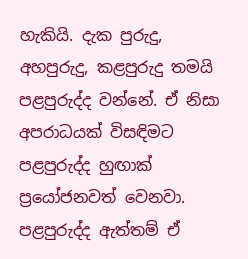හැකියි. දැක පුරුදු, අහපුරුදු, කළපුරුදු තමයි පළපුරුද්ද වන්නේ. ඒ නිසා අපරාධයක් විසඳිමට පළපුරුද්ද හුඟාක් ප්‍රයෝජනවත් වෙනවා. පළපුරුද්ද ඇත්තම් ඒ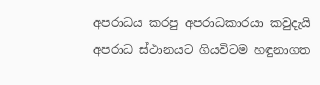අපරාධය කරපු අපරාධකාරයා කවුදැයි අපරාධ ස්ථානයට ගියවිටම හඳුනාගත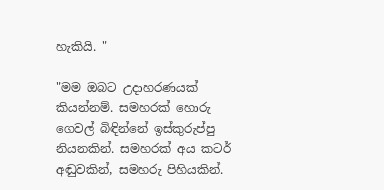හැකියි. "

"මම ඔබට උදාහරණයක් කියන්නම්. සමහරක් හොරු ගෙවල් බිඳින්නේ ඉස්කුරුප්පු නියනකින්. සමහරක් අය කටර් අඬුවකින්, සමහරු පිහියකින්.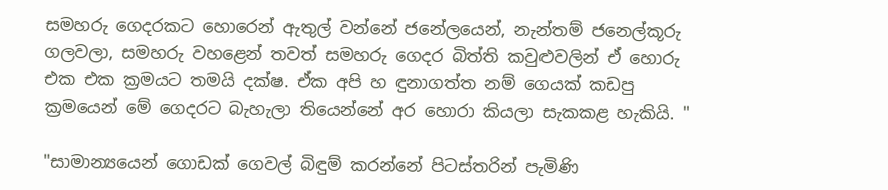සමහරු ගෙදරකට හොරෙන් ඇතුල් වන්නේ ජනේලයෙන්, නැන්තම් ජනෙල්කූරු ගලවලා, සමහරු වහළෙන් තවත් සමහරු ගෙදර බිත්ති කවුළුවලින් ඒ හොරු එක එක ක්‍රමයට තමයි දක්ෂ. ඒක අපි හ ඳුනාගත්ත නම් ගෙයක් කඩපු ක්‍රමයෙන් මේ ගෙදරට බැහැලා තියෙන්නේ අර හොරා කියලා සැකකළ හැකියි. "

"සාමාන්‍යයෙන් ගොඩක් ගෙවල් බිඳුම් කරන්නේ පිටස්තරින් පැමිණි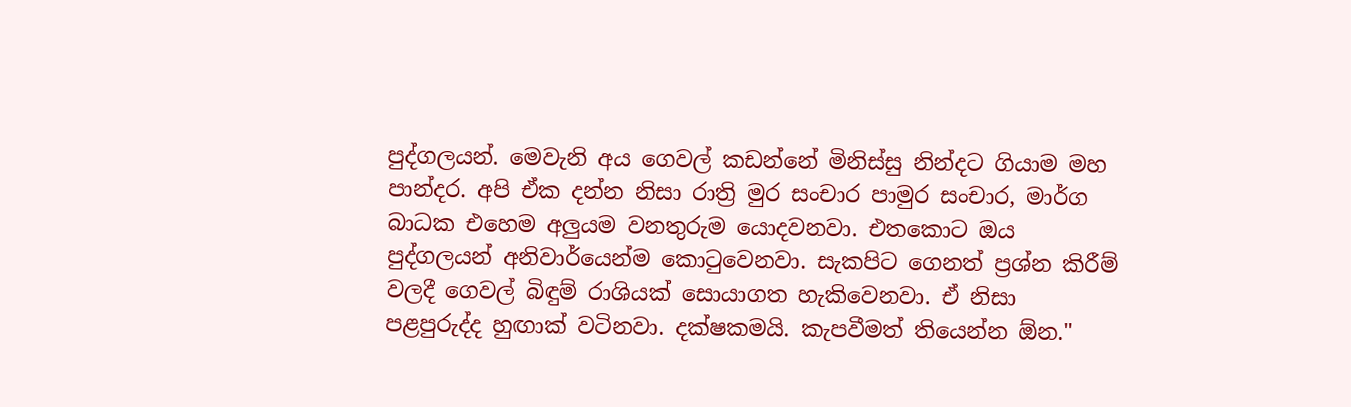පුද්ගලයන්. මෙවැනි අය ගෙවල් කඩන්නේ මිනිස්සු නින්දට ගියාම මහ පාන්දර. අපි ඒක දන්න නිසා රාත්‍රි මුර සංචාර පාමුර සංචාර, මාර්ග බාධක එහෙම අලුයම වනතුරුම යොදවනවා. එතකොට ඔය පුද්ගලයන් අනිවාර්යෙන්ම කොටුවෙනවා. සැකපිට ගෙනත් ප්‍රශ්න කිරීම් වලදී ගෙවල් බිඳුම් රාශියක් සොයාගත හැකිවෙනවා. ඒ නිසා පළපුරුද්ද හුඟාක් වටිනවා. දක්ෂකමයි. කැපවීමත් තියෙන්න ඕන."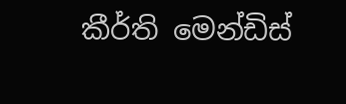කීර්ති මෙන්ඩිස්